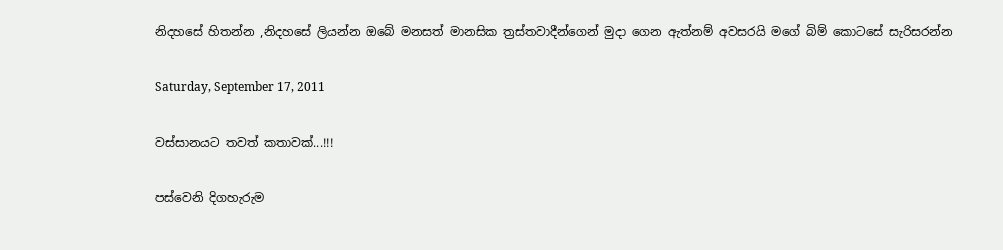නිදහසේ හිතන්න ,නිදහසේ ලියන්න ඔබේ මනසත් මානසික ත්‍රස්තවාදීන්ගෙන් මුදා ගෙන ඇත්නම් අවසරයි මගේ බිම් කොටසේ සැරිසරන්න

Saturday, September 17, 2011

වස්සානයට තවත් කතාවක්...!!!

පස්වෙනි දිගහැරුම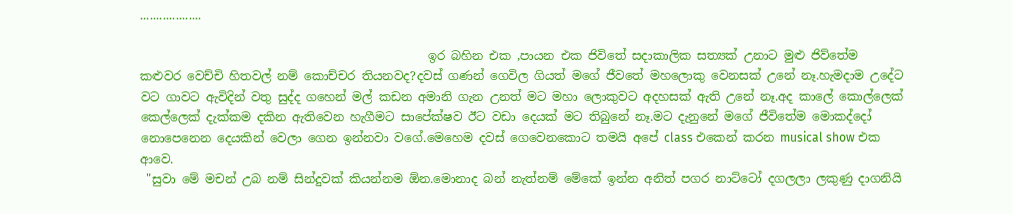...................

                                                ඉර බහින එක ,පායන එක ජිවිතේ සදාකාලික සත්‍යක්‌ උනාට මුළු ජිව්තේම කළුවර වෙච්චි හිතවල් නම් කොච්චර තියනවද?දවස් ගණන් ගෙවිල ගියත් මගේ ජීවතේ මහලොකු වෙනසක් උනේ නෑ.හැමදාම උදේට වට ගාවට ඇවිදින් වතු සුද්ද ගහෙන් මල් කඩන අමානි ගැන උනත් මට මහා ලොකුවට අදහසක් ඇති උනේ නෑ.අද කාලේ කොල්ලෙක් කෙල්ලෙක් දැක්කම දකින ඇතිවෙන හැගීමට සාපේක්ෂව ඊට වඩා දෙයක් මට තිබුනේ නෑ.මට දැනුනේ මගේ ජීවිතේම මොකද්දෝ නොපෙනෙන දෙයකින් වෙලා ගෙන ඉන්නවා වගේ.මෙහෙම දවස් ගෙවෙනකොට තමයි අපේ class එකෙන් කරන musical show එක ආවෙ.
 "සුවා මේ මචන් උබ නම් සින්දුවක් කියන්නම ඕන.මොනාද බන් නැත්නම් මේකේ ඉන්න අනිත් පගර නාට්ටෝ දගලලා ලකුණු දාගනියි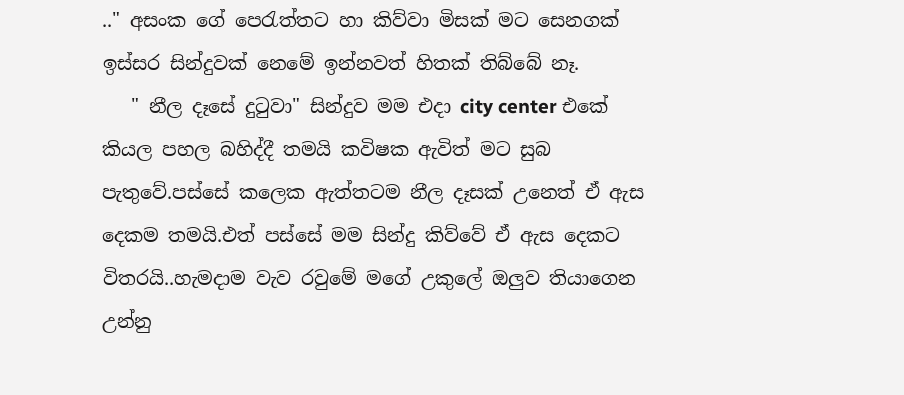.." අසංක ගේ පෙරැත්තට හා කිව්වා මිසක් මට සෙනගක් ඉස්සර සින්දුවක් නෙමේ ඉන්නවත් හිතක් තිබ්බේ නෑ.
   " නීල දෑසේ දුටුවා" සින්දුව මම එදා city center එකේ කියල පහල බහිද්දී තමයි කවිෂක ඇවිත් මට සුබ පැතුවේ.පස්සේ කලෙක ඇත්තටම නීල දෑසක් උනෙත් ඒ ඇස දෙකම තමයි.එත් පස්සේ මම සින්දු කිව්වේ ඒ ඇස දෙකට විතරයි..හැමදාම වැව රවුමේ මගේ උකුලේ ඔලුව තියාගෙන උන්නු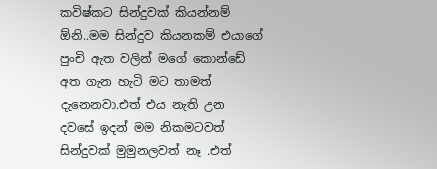කවිෂ්කට සින්දුවක් කියන්නම් ඕනි..මම සින්දුව කියනකම් එයාගේ පුංචි ඇත වලින් මගේ කොන්ඩේ අත ගැන හැටි මට තාමත් දැනෙනවා.එත් එය නැති උන දවසේ ඉදන් මම නිකමටවත් සින්දුවක් මුමුනලවත් නෑ .එත්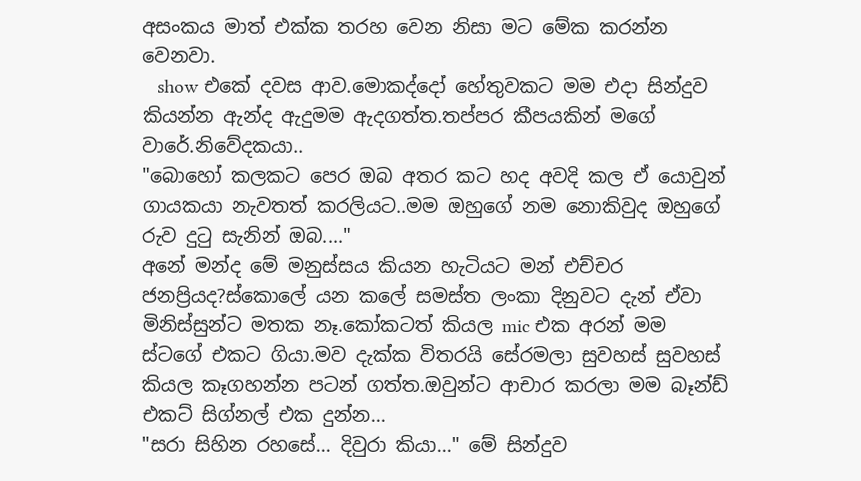අසංකය මාත් එක්ක තරහ වෙන නිසා මට මේක කරන්න වෙනවා.
   show එකේ දවස ආව.මොකද්දෝ හේතුවකට මම එදා සින්දුව කියන්න ඇන්ද ඇදුමම ඇදගත්ත.තප්පර කීපයකින් මගේ වාරේ.නිවේදකයා..
"බොහෝ කලකට පෙර ඔබ අතර කට හද අවදි කල ඒ යොවුන් ගායකයා නැවතත් කරලියට..මම ඔහුගේ නම නොකිවුද ඔහුගේ රුව දුටු සැනින් ඔබ...."
අනේ මන්ද මේ මනුස්සය කියන හැටියට මන් එච්චර ජනප්‍රියද?ස්කොලේ යන කලේ සමස්ත ලංකා දිනුවට දැන් ඒවා මිනිස්සුන්ට මතක නෑ.කෝකටත් කියල mic එක අරන් මම ස්ටගේ එකට ගියා.මව දැක්ක විතරයි සේරමලා සුවහස් සුවහස් කියල කෑගහන්න පටන් ගත්ත.ඔවුන්ට ආචාර කරලා මම බෑන්ඩ් එකට් සිග්නල් එක දුන්න...
"සරා සිහින රහසේ... දිවුරා කියා..." මේ සින්දුව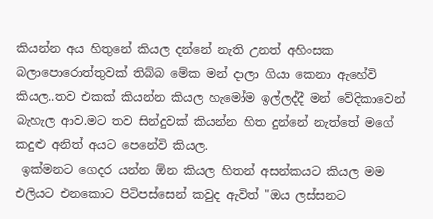කියන්න අය හිතුනේ කියල දන්නේ නැති උනත් අහිංසක බලාපොරොත්තුවක් තිබ්බ මේක මන් දාලා ගියා කෙනා ඇහේවි කියල..තව එකක් කියන්න කියල හැමෝම ඉල්ලද්දී මන් වේදිකාවෙන් බැහැල ආව.මට තව සින්දුවක් කියන්න හිත දුන්නේ නැත්තේ මගේ කදුළු අනිත් අයට පෙනේවි කියල.
 ඉක්මනට ගෙදර යන්න ඕන කියල හිතන් අසන්කයට කියල මම එලියට එනකොට පිටිපස්සෙන් කවුද ඇවිත් "ඔය ලස්සනට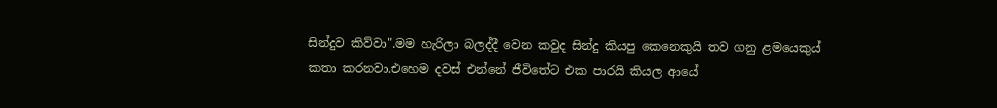සින්දුව කිව්වා".මම හැරිලා බලද්දී වෙන කවුද සින්දු කියපු කෙනෙකුයි තව ගනු ළමයෙකුය් කතා කරනවා.එහෙම දවස් එන්නේ ජීවිතේට එක පාරයි කියල ආයේ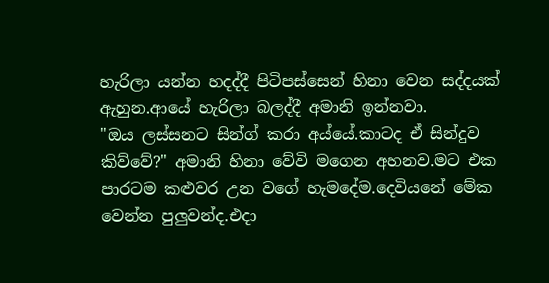හැරිලා යන්න හදද්දී පිටිපස්සෙන් හිනා වෙන සද්දයක් ඇහුන.ආයේ හැරිලා බලද්දී අමානි ඉන්නවා.
"ඔය ලස්සනට සින්ග් කරා අය්යේ.කාටද ඒ සින්දුව කිව්වේ?" අමානි හිනා වේවි මගෙන අහනව.මට එක පාරටම කළුවර උන වගේ හැමදේම.දෙවියනේ මේක වෙන්න පුලුවන්ද.එදා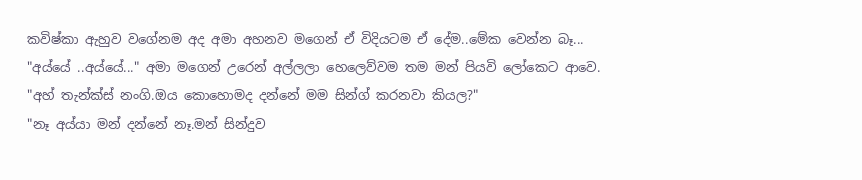කවිෂ්කා ඇහුව වගේනම අද අමා අහනව මගෙන් ඒ විදියටම ඒ දේම..මේක වෙන්න බෑ...
"අය්යේ ..අය්යේ..." අමා මගෙන් උරෙන් අල්ලලා හෙලෙව්වම තම මන් පියවි ලෝකෙට ආවෙ.
"අහ් තැන්ක්ස් නංගි.ඔය කොහොමද දන්නේ මම සින්ග් කරනවා කියල?"
"නෑ අය්යා මන් දන්නේ නෑ.මන් සින්දුව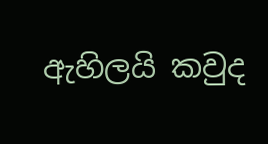ඇහිලයි කවුද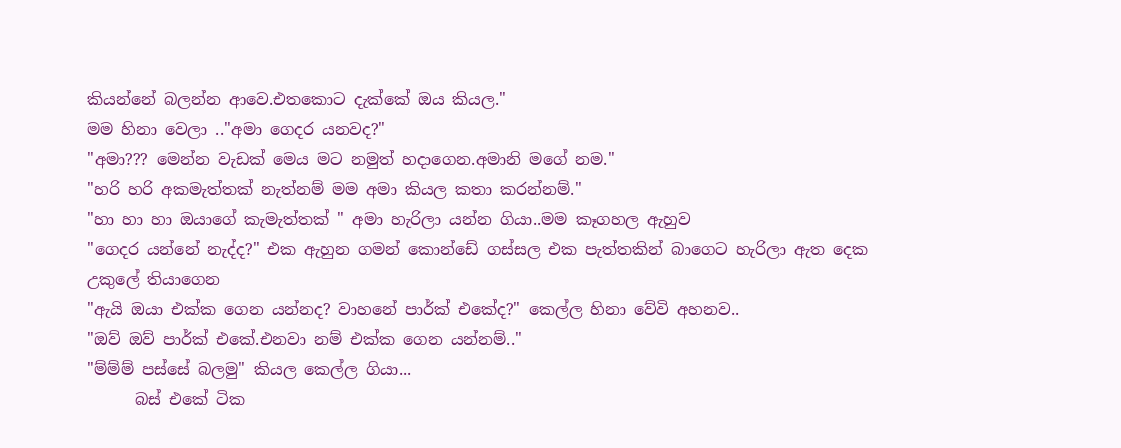කියන්නේ බලන්න ආවෙ.එතකොට දැක්කේ ඔය කියල."
මම හිනා වෙලා .."අමා ගෙදර යනවද?"
"අමා??? මෙන්න වැඩක් මෙය මට නමුත් හදාගෙන.අමානි මගේ නම."
"හරි හරි අකමැත්තක් නැත්නම් මම අමා කියල කතා කරන්නම්."
"හා හා හා ඔයාගේ කැමැත්තක් " අමා හැරිලා යන්න ගියා..මම කෑගහල ඇහුව
"ගෙදර යන්නේ නැද්ද?" එක ඇහුන ගමන් කොන්ඩේ ගස්සල එක පැත්තකින් බාගෙට හැරිලා ඇත දෙක උකුලේ තියාගෙන
"ඇයි ඔයා එක්ක ගෙන යන්නද? වාහනේ පාර්ක් එකේද?" කෙල්ල හිනා වේවි අහනව..
"ඔව් ඔව් පාර්ක් එකේ.එනවා නම් එක්ක ගෙන යන්නම්.."
"ම්ම්ම් පස්සේ බලමු" කියල කෙල්ල ගියා...
      බස් එකේ ටික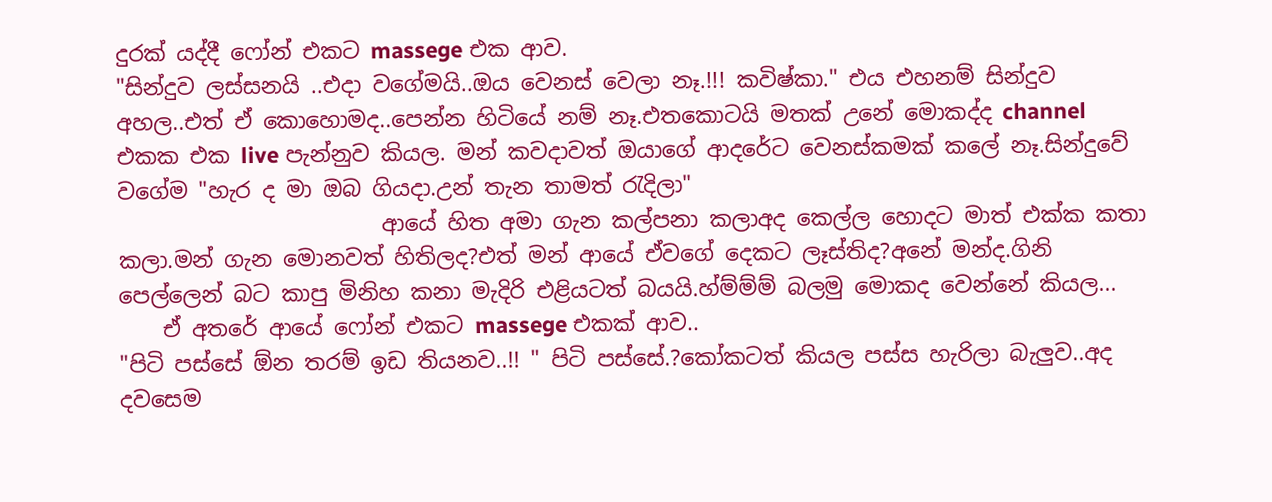දුරක් යද්දී ෆෝන් එකට massege එක ආව.
"සින්දුව ලස්සනයි ..එදා වගේමයි..ඔය වෙනස් වෙලා නෑ.!!! කවිෂ්කා." එය එහනම් සින්දුව අහල..එත් ඒ කොහොමද..පෙන්න හිටියේ නම් නෑ.එතකොටයි මතක් උනේ මොකද්ද channel එකක එක live පැන්නුව කියල. මන් කවදාවත් ඔයාගේ ආදරේට වෙනස්කමක් කලේ නෑ.සින්දුවේ වගේම "හැර ද මා ඔබ ගියදා.උන් තැන තාමත් රැදිලා"
                        ආයේ හිත අමා ගැන කල්පනා කලාඅද කෙල්ල හොදට මාත් එක්ක කතා කලා.මන් ගැන මොනවත් හිතිලද?එත් මන් ආයේ ඒවගේ දෙකට ලෑස්තිද?අනේ මන්ද.ගිනි පෙල්ලෙන් බට කාපු මිනිහ කනා මැදිරි එළියටත් බයයි.හ්ම්ම්ම් බලමු මොකද වෙන්නේ කියල...
    ඒ අතරේ ආයේ ෆෝන් එකට massege එකක් ආව..
"පිටි පස්සේ ඕන තරම් ඉඩ තියනව..!! " පිටි පස්සේ.?කෝකටත් කියල පස්ස හැරිලා බැලුව..අද දවසෙම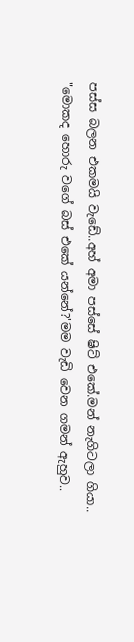පස්ස බලන එකමයි වැඩේ..අහ් අමා පස්සේ ෂිට් එකේ.මන් නැගිටලා ගියා..
"මොකද හොරු වගේ බස් එකේ යන්නේ?'මම වැඩි වෙන ගමන් ඇහුව..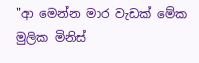"ආ මෙන්න මාර වැඩක් මේක මුලික මිනිස්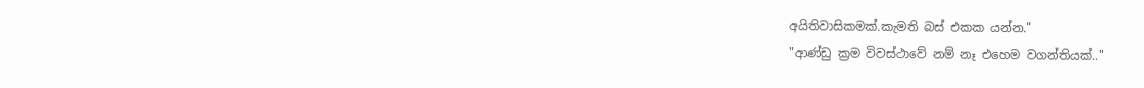අයිතිවාසිකමක්.කැමති බස් එකක යන්න."
"ආණ්ඩු ක්‍රම විවස්ථාවේ නම් නෑ එහෙම වගන්තියක්.."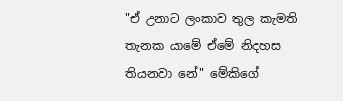"ඒ උනාට ලංකාව තුල කැමති තැනක යාමේ ඒමේ නිදහස තියනවා නේ" මේකිගේ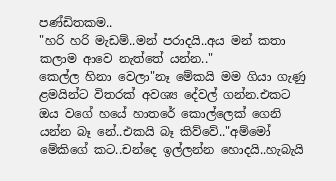පණ්ඩිතකම..
"හරි හරි මැඩම්..මන් පරාදයි..අය මන් කතා කලාම ආවෙ නැත්තේ යන්න.."
කෙල්ල හිනා වෙලා"නෑ මේකයි මම ගියා ගැණු ළමයින්ට විතරක් අවශ්‍ය දේවල් ගන්න.එකට ඔය වගේ හයේ හාතරේ කොල්ලෙක් ගෙනි යන්න බෑ නේ..එකයි බෑ කිව්වේ.."අම්මෝ මේකිගේ කට..චන්දෙ ඉල්ලන්න හොදයි..හැබැයි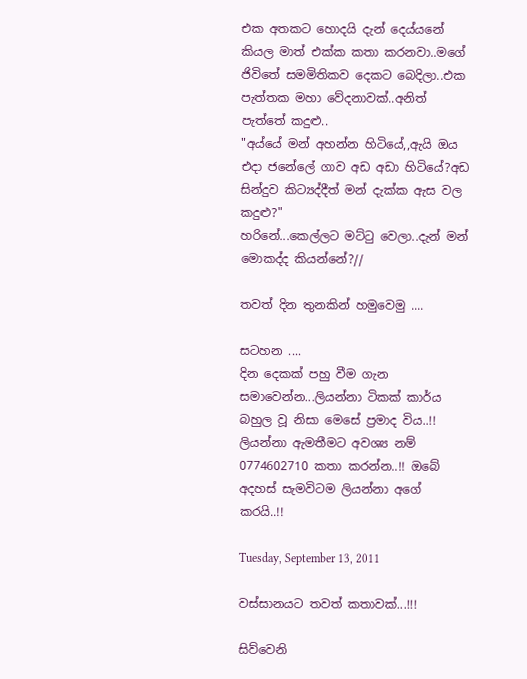එක අතකට හොදයි දැන් දෙය්යනේ කියල මාත් එක්ක කතා කරනවා..මගේ ජිවිතේ සමමිතිකව දෙකට බෙදිලා..එක පැත්තක මහා වේදනාවක්..අනිත් පැත්තේ කදුළු..
"අය්යේ මන් අහන්න හිටියේ,,ඇයි ඔය එදා ජනේලේ ගාව අඩ අඩා හිටියේ?අඩ සින්දුව කිට්‍යද්දීත් මන් දැක්ක ඇස වල කදුළු?"
හරිනේ...කෙල්ලට මට්ටු වෙලා..දැන් මන් මොකද්ද කියන්නේ?//

තවත් දින තුනකින් හමුවෙමු ....

සටහන ....
දින දෙකක් පහු වීම ගැන සමාවෙන්න...ලියන්නා ටිකක් කාර්ය බහුල වූ නිසා මෙසේ ප්‍රමාද විය..!! ලියන්නා ඇමතීමට අවශ්‍ය නම් 0774602710 කතා කරන්න..!! ඔබේ අදහස් සැමවිටම ලියන්නා අගේ කරයි..!!

Tuesday, September 13, 2011

වස්සානයට තවත් කතාවක්...!!!

සිව්වෙනි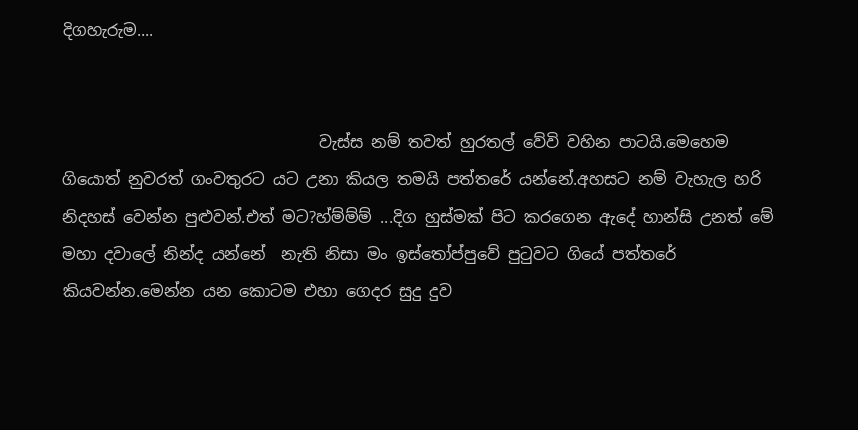දිගහැරුම....


                                වැස්ස නම් තවත් හුරතල් වේවි වහින පාටයි.මෙහෙම ගියොත් නුවරත් ගංවතුරට යට උනා කියල තමයි පත්තරේ යන්නේ.අහසට නම් වැහැල හරි නිදහස් වෙන්න පුළුවන්.එත් මට?හ්ම්ම්ම් ...දිග හුස්මක් පිට කරගෙන ඇදේ හාන්සි උනත් මේ මහා දවාලේ නින්ද යන්නේ  නැති නිසා මං ඉස්තෝප්පුවේ පුටුවට ගියේ පත්තරේ කියවන්න.මෙන්න යන කොටම එහා ගෙදර සුදු දුව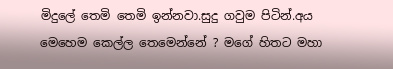මිදුලේ තෙමි තෙමි ඉන්නවා.සුදු ගවුම පිටින්.අය මෙහෙම කෙල්ල තෙමෙන්නේ ? මගේ හිතට මහා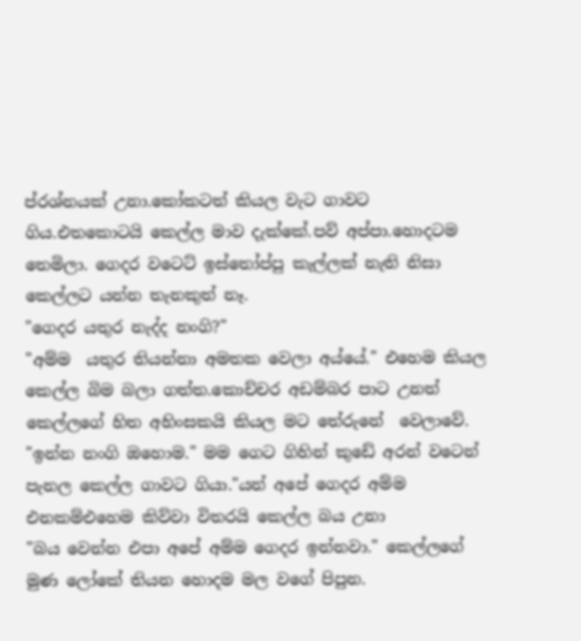ප්රශ්නයක් උනා.කෝකටත් කියල වැට ගාවට ගිය.එතකොටයි කෙල්ල මාව දැක්කේ.පව් අප්පා.හොදටම තෙමිලා. ගෙදර වටෙට් ඉස්තෝප්පු කැල්ලක් නැති නිසා කෙල්ලට යන්න තැනකුත් නෑ.
"ගෙදර යතුර නැද්ද නංගි?"
"අම්ම  යතුර තියන්නා අමතක වෙලා අය්යේ." එහෙම කියල කෙල්ල බිම බලා ගත්ත.කොච්චර අඩම්බර පාට උනත් කෙල්ලගේ හිත අහිංසකයි කියල මට තේරුනේ  වෙලාවේ.
"ඉන්න නංගි ඔහොම." මම ගෙට ගිහින් කුඩේ අරන් වටෙන් පැනල කෙල්ල ගාවට ගියා."යන් අපේ ගෙදර අම්ම එනකම්එහෙම කිව්වා විතරයි කෙල්ල බය උනා
"බය වෙන්න එපා අපේ අම්ම ගෙදර ඉන්නවා." කෙල්ලගේ මුණ ලෝකේ තියන හොදම මල වගේ පිපුන.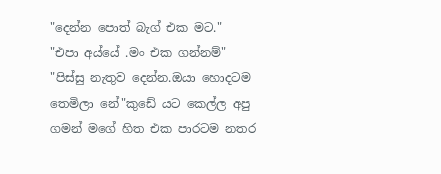"දෙන්න පොත් බැග් එක මට."
"එපා අය්යේ .මං එක ගන්නම්"
"පිස්සු නැතුව දෙන්න.ඔයා හොදටම තෙමිලා නේ"කුඩේ යට කෙල්ල අපු ගමන් මගේ හිත එක පාරටම නතර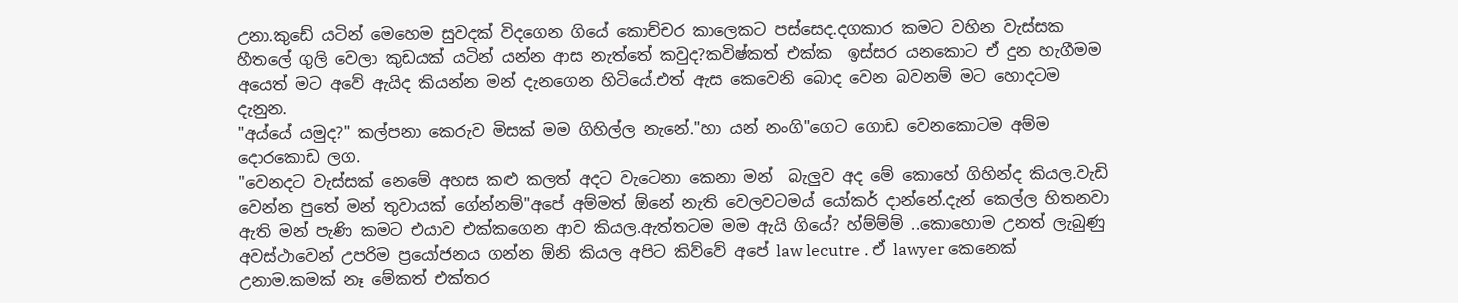උනා.කුඩේ යටින් මෙහෙම සුවදක් විදගෙන ගියේ කොච්චර කාලෙකට පස්සෙද.දගකාර කමට වහින වැස්සක හීතලේ ගුලි වෙලා කුඩයක් යටින් යන්න ආස නැත්තේ කවුද?කවිෂ්කත් එක්ක  ඉස්සර යනකොට ඒ දුන හැගීමම අයෙත් මට අවේ ඇයිද කියන්න මන් දැනගෙන හිටියේ.එත් ඇස කෙවෙනි බොද වෙන බවනම් මට හොදටම දැනුන.
"අය්යේ යමුද?" කල්පනා කෙරුව මිසක් මම ගිහිල්ල නැනේ."හා යන් නංගි"ගෙට ගොඩ වෙනකොටම අම්ම දොරකොඩ ලග.
"වෙනදට වැස්සක් නෙමේ අහස කළු කලත් අදට වැටෙනා කෙනා මන්  බැලුව අද මේ කොහේ ගිහින්ද කියල.වැඩි වෙන්න පුතේ මන් තුවායක් ගේන්නම්"අපේ අම්මත් ඕනේ නැති වෙලවටමය් යෝකර් දාන්නේ.දැන් කෙල්ල හිතනවා ඇති මන් පැණි කමට එයාව එක්කගෙන ආව කියල.ඇත්තටම මම ඇයි ගියේ? හ්ම්ම්ම් ..කොහොම උනත් ලැබුණු අවස්ථාවෙන් උපරිම ප්‍රයෝජනය ගන්න ඕනි කියල අපිට කිව්වේ අපේ law lecutre . ඒ lawyer කෙනෙක් උනාම.කමක් නෑ මේකත් එක්තර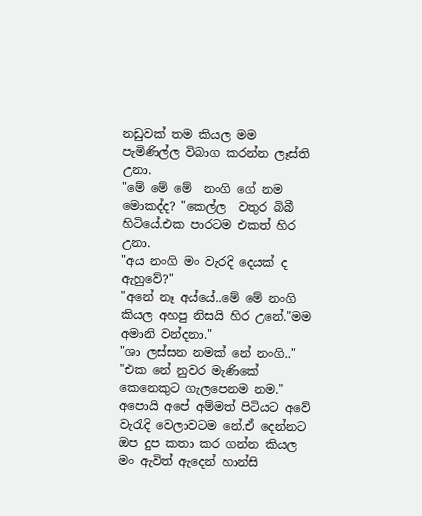නඩුවක් තම කියල මම පැමිණිල්ල විබාග කරන්න ලෑස්ති උනා.
"මේ මේ මේ  නංගි ගේ නම මොකද්ද? "කෙල්ල  වතුර බිබී හිටියේ.එක පාරටම එකත් හිර උනා.
"අය නංගි මං වැරදි දෙයක් ද ඇහුවේ?"
"අනේ නෑ අය්යේ..මේ මේ නංගි කියල අහපු නිසයි හිර උනේ."මම අමානි වන්දනා."
"ශා ලස්සන නමක් නේ නංගි.."
"එක නේ නුවර මැණිකේ කෙනෙකුට ගැලපෙනම නම." අපොයි අපේ අම්මත් පිටියට අවේ වැරැදි වෙලාවටම නේ.ඒ දෙන්නට ඔප දුප කතා කර ගන්න කියල මං ඇවිත් ඇදෙන් හාන්සි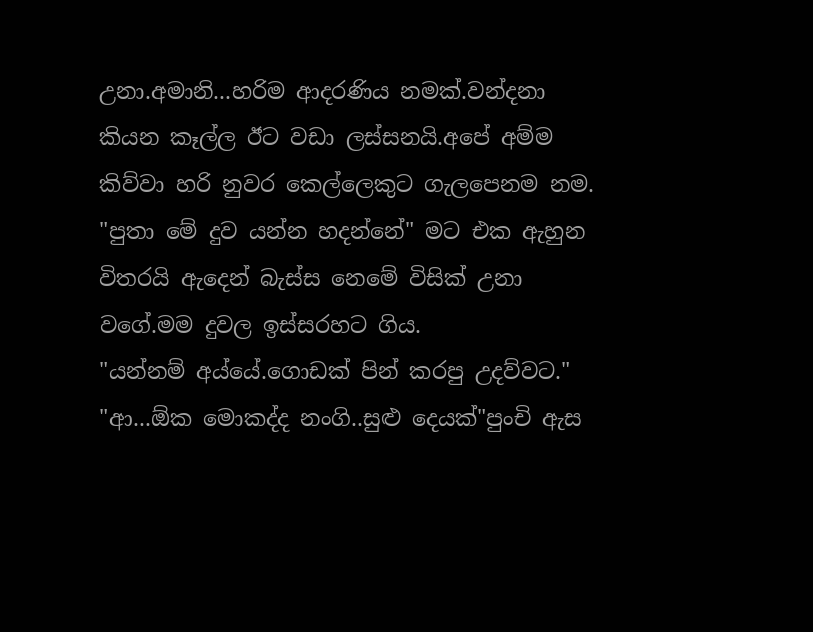උනා.අමානි...හරිම ආදරණිය නමක්.වන්දනා කියන කෑල්ල ඊට වඩා ලස්සනයි.අපේ අම්ම කිව්වා හරි නුවර කෙල්ලෙකුට ගැලපෙනම නම.
"පුතා මේ දුව යන්න හදන්නේ" මට එක ඇහුන විතරයි ඇදෙන් බැස්ස නෙමේ විසික් උනා වගේ.මම දුවල ඉස්සරහට ගිය.
"යන්නම් අය්යේ.ගොඩක් පින් කරපු උදව්වට."
"ආ...ඕක මොකද්ද නංගි..සුළු දෙයක්"පුංචි ඇස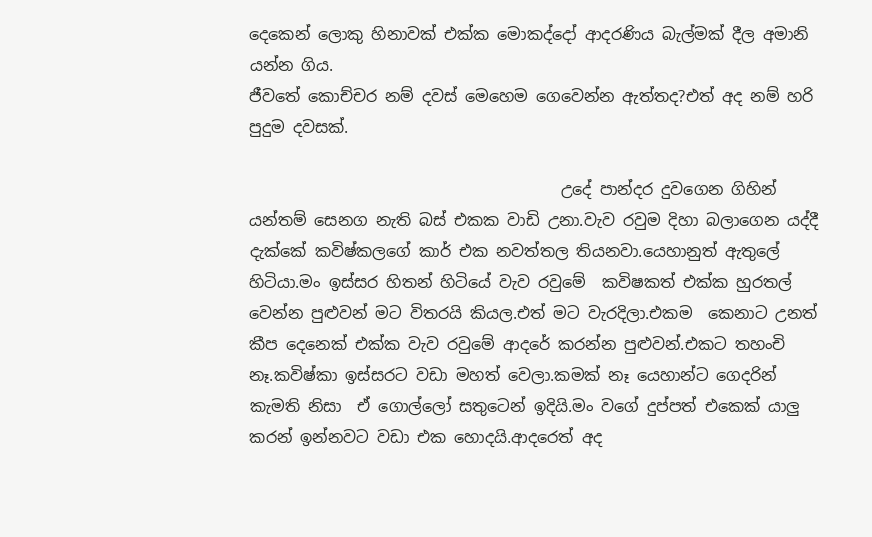දෙකෙන් ලොකු හිනාවක් එක්ක මොකද්දෝ ආදරණිය බැල්මක් දීල අමානි යන්න ගිය.
ජීවතේ කොච්චර නම් දවස් මෙහෙම ගෙවෙන්න ඇත්තද?එත් අද නම් හරි පුදුම දවසක්.

                                       උදේ පාන්දර දුවගෙන ගිහින් යන්තම් සෙනග නැති බස් එකක වාඩි උනා.වැව රවුම දිහා බලාගෙන යද්දී දැක්කේ කවිෂ්කලගේ කාර් එක නවත්තල තියනවා.යෙහානුත් ඇතුලේ හිටියා.මං ඉස්සර හිතන් හිටියේ වැව රවුමේ  කවිෂකත් එක්ක හුරතල් වෙන්න පුළුවන් මට විතරයි කියල.එත් මට වැරදිලා.එකම  කෙනාට උනත් කීප දෙනෙක් එක්ක වැව රවුමේ ආදරේ කරන්න පුළුවන්.එකට තහංචි නෑ.කවිෂ්කා ඉස්සරට වඩා මහත් වෙලා.කමක් නෑ යෙහාන්ට ගෙදරින් කැමති නිසා  ඒ ගොල්ලෝ සතුටෙන් ඉදියි.මං වගේ දුප්පත් එකෙක් යාලු කරන් ඉන්නවට වඩා එක හොදයි.ආදරෙත් අද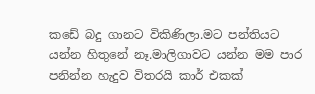කඩේ බදු ගානට විකිණිලා.මට පන්තියට යන්න හිතුනේ නෑ.මාලිගාවට යන්න මම පාර පනින්න හැදුව විතරයි කාර් එකක්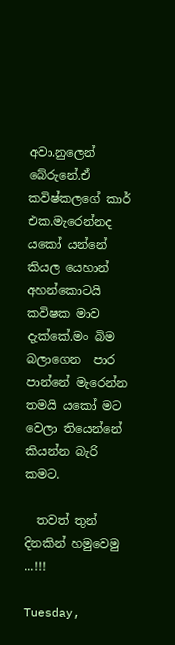අවා.නුලෙන් බේරුනේ.ඒ කවිෂ්කලගේ කාර් එක.මැරෙන්නද යකෝ යන්නේ  කියල යෙහාන් අහන්කොටයි කවිෂක මාව දැක්කේ.මං බිම බලාගෙන  පාර පාන්නේ මැරෙන්න තමයි යකෝ මට වෙලා තියෙන්නේ කියන්න බැරි කමට.

  තවත් තුන් දිනකින් හමුවෙමු ...!!!

Tuesday,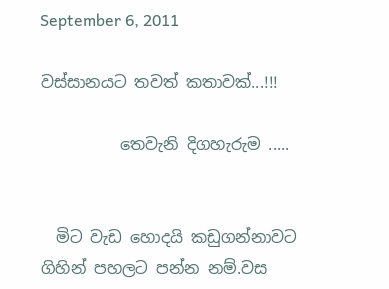September 6, 2011

වස්සානයට තවත් කතාවක්...!!!

          තෙවැනි දිගහැරුම .....


  මිට වැඩ හොදයි කඩුගන්නාවට ගිහින් පහලට පන්න නම්.වස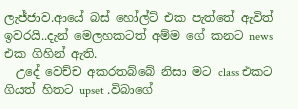ලැජ්ජාව.ආයේ බස් හෝල්ට් එක පැත්තේ ඇවිත් ඉවරයි..දැන් මෙලහකටත් අම්ම ගේ කනට news එක ගිහින් ඇති.
  උදේ වෙච්ච අකරතබ්බේ නිසා මට class එකට ගියත් හිතට upset .විබාගේ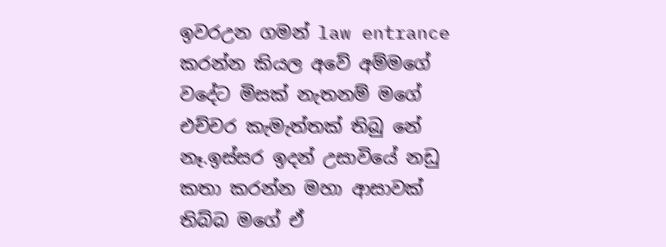ඉවරඋන ගමන් law entrance කරන්න කියල අවේ අම්මගේ වදේට මිසක් නැතනම් මගේ එච්චර කැමැත්තක් තිබු නේ නෑ.ඉස්සර ඉදන් උසාවියේ නඩු කතා කරන්න මහා ආසාවක් තිබ්බ මගේ ඒ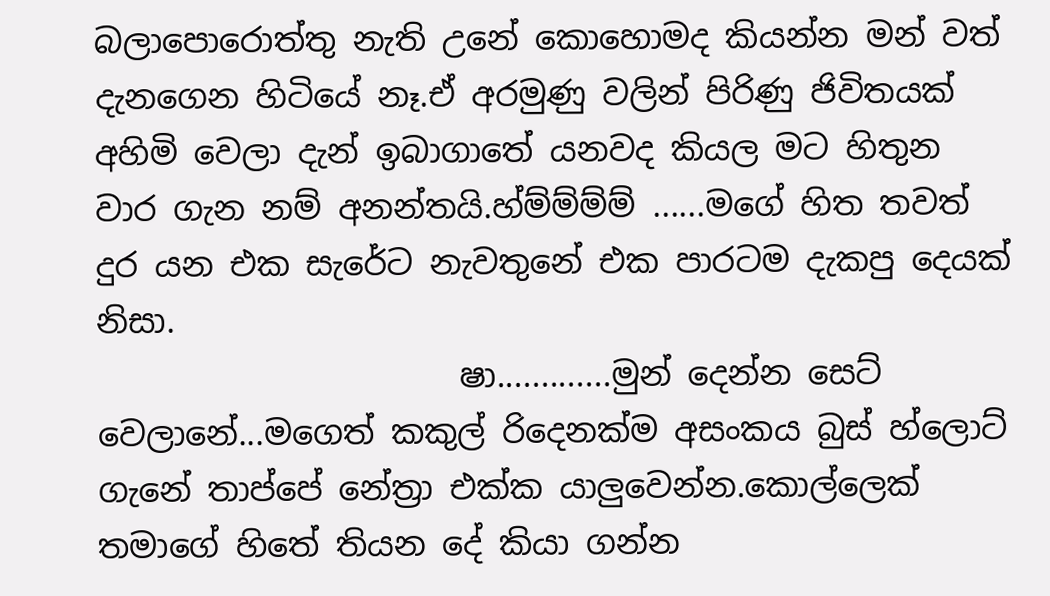බලාපොරොත්තු නැති උනේ කොහොමද කියන්න මන් වත් දැනගෙන හිටියේ නෑ.ඒ අරමුණු වලින් පිරිණු ජිවිතයක් අහිමි වෙලා දැන් ඉබාගාතේ යනවද කියල මට හිතුන වාර ගැන නම් අනන්තයි.හ්ම්ම්ම්ම් ......මගේ හිත තවත් දුර යන එක සැරේට නැවතුනේ එක පාරටම දැකපු දෙයක් නිසා.
                      ෂා.............මුන් දෙන්න සෙට් වෙලානේ...මගෙත් කකුල් රිදෙනක්ම අසංකය බුස් හ්ලොට් ගැනේ තාප්පේ නේත්‍රා එක්ක යාලුවෙන්න.කොල්ලෙක් තමාගේ හිතේ තියන දේ කියා ගන්න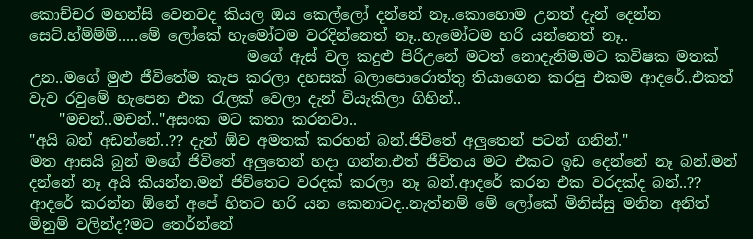කොච්චර මහන්සි වෙනවද කියල ඔය කෙල්ලෝ දන්නේ නෑ..කොහොම උනත් දැන් දෙන්න සෙට්.හ්ම්ම්ම්.....මේ ලෝකේ හැමෝටම වරදින්නෙත් නෑ..හැමෝටම හරි යන්නෙත් නෑ..
                             මගේ ඇස් වල කදුළු පිරිඋනේ මටත් නොදැනිම.මට කවිෂක මතක් උන..මගේ මුළු ජීවිතේම කැප කරලා දහසක් බලාපොරොත්තු තියාගෙන කරපු එකම ආදරේ..එකත් වැව රවුමේ හැපෙන එක රැලක් වෙලා දැන් වියැකිලා ගිහින්..
    "මචන්..මචන්.."අසංක මට කතා කරනවා..
"අයි බන් අඩන්නේ..?? දැන් ඕව අමතක් කරහන් බන්.ජිවිතේ අලුතෙන් පටන් ගනින්."
මත ආසයි බුන් මගේ ජිවිතේ අලුතෙන් හදා ගන්න.එත් ජීවිතය මට එකට ඉඩ දෙන්නේ නෑ බන්.මන් දන්නේ නෑ අයි කියන්න.මන් ජිව්තෙට වරදක් කරලා නෑ බන්.ආදරේ කරන එක වරදක්ද බන්..?? ආදරේ කරන්න ඕනේ අපේ හිතට හරි යන කෙනාටද..නැත්නම් මේ ලෝකේ මිනිස්සු මනින අනිත් මිනුම් වලින්ද?මට තෙර්න්නේ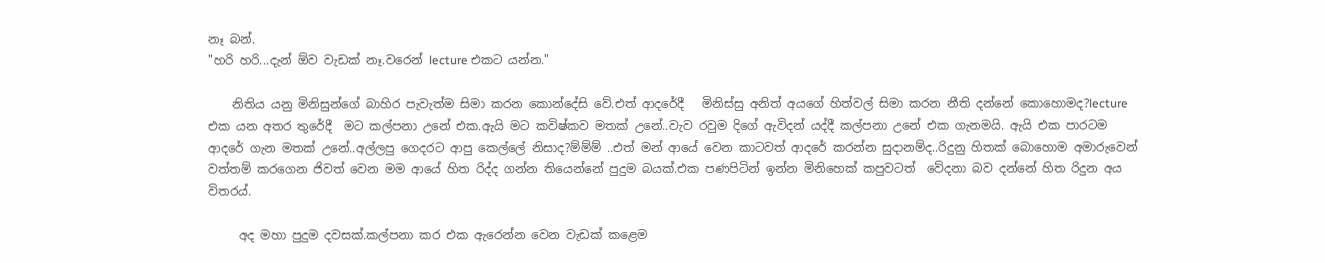නෑ බන්.
"හරි හරි...දැන් ඕව වැඩක් නෑ.වරෙන් lecture එකට යන්න."

    නිතිය යනු මිනිසුන්ගේ බාහිර පැවැත්ම සිමා කරන කොන්දේසි වේ.එත් ආදරේදී   මිනිස්සු අනිත් අයගේ හිත්වල් සිමා කරන නීති දන්නේ කොහොමද?lecture එක යන අතර තුරේදී  මට කල්පනා උනේ එක.ඇයි මට කවිෂ්කව මතක් උනේ..වැව රවුම දිගේ ඇවිදන් යද්දී කල්පනා උනේ එක ගැනමයි. ඇයි එක පාරටම ආදරේ ගැන මතක් උනේ..අල්ලපු ගෙදරට ආපු කෙල්ලේ නිසාද?ම්ම්ම් ..එත් මන් ආයේ වෙන කාටවත් ආදරේ කරන්න සුදානම්ද..රිදුනු හිතක් බොහොම අමාරුවෙන් වත්තම් කරගෙන ජිවත් වෙන මම ආයේ හිත රිද්ද ගන්න තියෙන්නේ පුදුම බයක්.එක පණපිටින් ඉන්න මිනිහෙක් කපුවටත්  වේදනා බව දන්නේ හිත රිදුන අය විතරය්.

     අද මහා පුදුම දවසක්.කල්පනා කර එක ඇරෙන්න වෙන වැඩක් කළෙම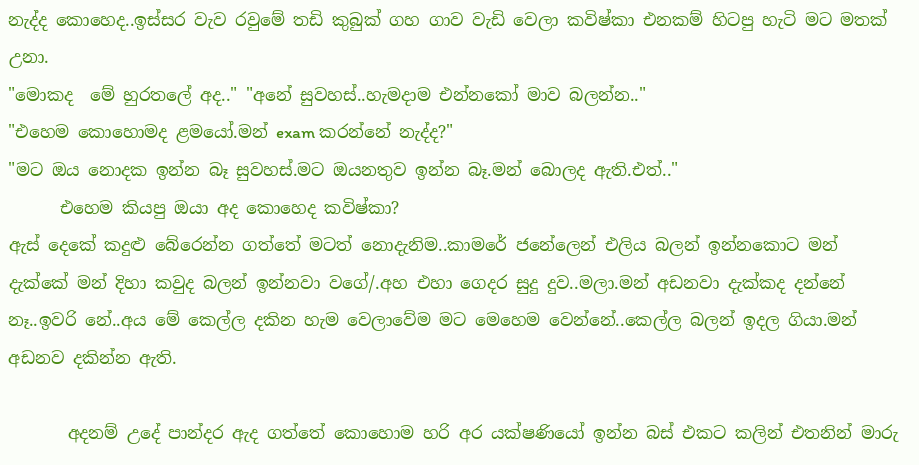නැද්ද කොහෙද..ඉස්සර වැව රවුමේ තඩි කුබුක් ගහ ගාව වැඩි වෙලා කවිෂ්කා එනකම් හිටපු හැටි මට මතක් උනා.
"මොකද  මේ හුරතලේ අද.." "අනේ සුවහස්..හැමදාම එන්නකෝ මාව බලන්න.."
"එහෙම කොහොමද ළමයෝ.මන් exam කරන්නේ නැද්ද?"
"මට ඔය නොදක ඉන්න බෑ සුවහස්.මට ඔයනතුව ඉන්න බෑ.මන් බොලද ඇති.එත්.."
      එහෙම කියපු ඔයා අද කොහෙද කවිෂ්කා?
ඇස් දෙකේ කදුළු බේරෙන්න ගත්තේ මටත් නොදැනිම..කාමරේ ජනේලෙන් එලිය බලන් ඉන්නකොට මන් දැක්කේ මන් දිහා කවුද බලන් ඉන්නවා වගේ/.අහ එහා ගෙදර සුදු දුව..මලා.මන් අඩනවා දැක්කද දන්නේ නෑ..ඉවරි නේ..අය මේ කෙල්ල දකින හැම වෙලාවේම මට මෙහෙම වෙන්නේ..කෙල්ල බලන් ඉදල ගියා.මන් අඩනව දකින්න ඇති.

       අදනම් උදේ පාන්දර ඇද ගත්තේ කොහොම හරි අර යක්ෂණියෝ ඉන්න බස් එකට කලින් එතනින් මාරු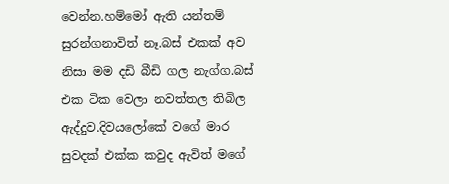වෙන්න.හම්මෝ ඇති යන්තම් සුරන්ගනාවිත් නෑ.බස් එකක් අව නිසා මම දඩි බීඩි ගල නැග්ග.බස් එක ටික වෙලා නවත්තල තිබිල ඇද්දුව.දිවයලෝකේ වගේ මාර සුවදක් එක්ක කවුද ඇවිත් මගේ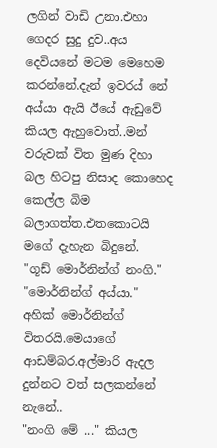ලගින් වාඩි උනා.එහා ගෙදර සුදු දුව..අය දෙවියනේ මටම මෙහෙම කරන්නේ.දැන් ඉවරය් නේ අය්යා ඇයි ඊයේ ඇඩුවේ කියල ඇහුවොත්..මන් වරුවක් විත මුණ දිහා බල හිටපු නිසාද කොහෙද කෙල්ල බිම බලාගත්ත.එතකොටයි මගේ දැහැන බිදුනේ.
"ගූඩ් මොර්නින්ග් නංගි."
"මොර්නින්ග් අය්යා." අහික් මොර්නින්ග් විතරයි.මෙයාගේ ආඩම්බර.අල්මාරි ඇදල දුන්නට වත් සලකන්නේ නැනේ..
"නංගි මේ ..." කියල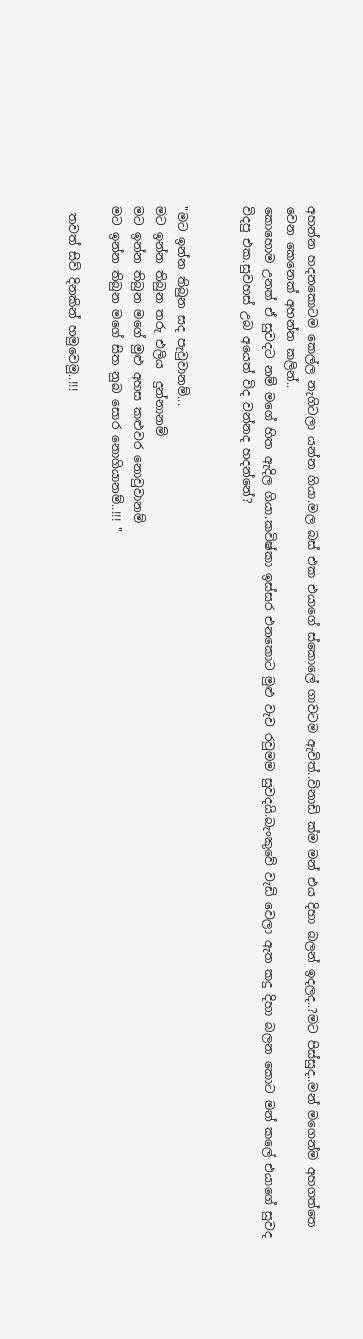අහන්න හදනකොටම කෙල්ල නැගිටලා යන්න ගියා.මල බස් එක එයාගේ ස්කොලේ ගාවටම ඇවිත්..විනාඩි ක්ම මන් එය දිහා බලන් ඉදලද..?මට පිස්සුද..මන් මගෙන්ම අහගත්තෙ වෙන කෙනෙක් අහන්න කලින්..
කොහොම උනත් ඒ සුවදට නම් මගේ හිත ඇදිල ගියා.කවිෂ්කා ඉස්සර එනකොට මුළු වැව රවුමම සුවදයි.බැංකුවේ වැඩි වෙලා ඇත කදු දිහා බලන කොට මන් කලේ එයාගේ සුවද විදපු එක.සුවහස් උබ අයෙත් විද වන්නද හදන්නේ?


"මට ඉන්න තිබුන සද පැවුවානම්...
මට ඉන්න තිබුන තරු එලිය  දුන්නානම්
මට ඉන්න තිබුන මගේ මුළු අහස කළුවර නොවුවානම්
මට ඉන්න තිබුන මගේ සිත නුබ සොර නොගියානම්..!!! "

 තවත් සිව් දිනකින් හමුවෙමු..!!!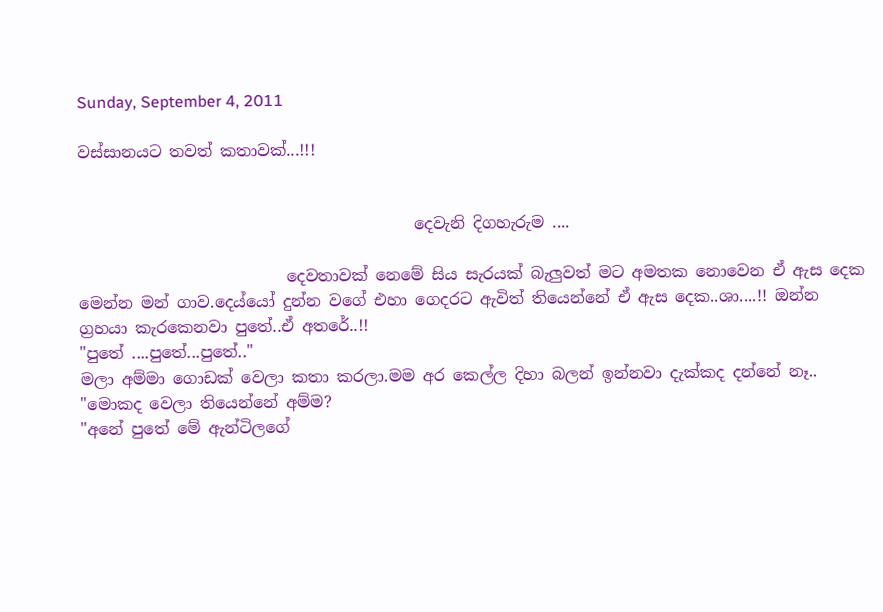Sunday, September 4, 2011

වස්සානයට තවත් කතාවක්...!!!


                                          දෙවැනි දිගහැරුම ....

                          දෙවතාවක් නෙමේ සිය සැරයක් බැලුවත් මට අමතක නොවෙන ඒ ඇස දෙක මෙන්න මන් ගාව.දෙය්යෝ දුන්න වගේ එහා ගෙදරට ඇවිත් තියෙන්නේ ඒ ඇස දෙක..ශා....!! ඔන්න ග්‍රහයා කැරකෙනවා පුතේ..ඒ අතරේ..!!
"පුතේ ....පුතේ...පුතේ.."
මලා අම්මා ගොඩක් වෙලා කතා කරලා.මම අර කෙල්ල දිහා බලන් ඉන්නවා දැක්කද දන්නේ නෑ..
"මොකද වෙලා තියෙන්නේ අම්ම?
"අනේ පුතේ මේ ඇන්ටිලගේ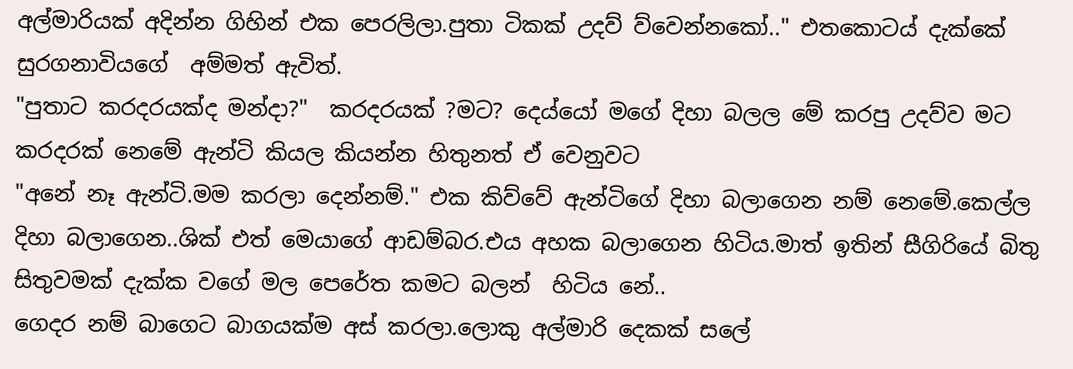අල්මාරියක් අදින්න ගිහින් එක පෙරලිලා.පුතා ටිකක් උදව් ව්වෙන්නකෝ.." එතකොටය් දැක්කේ සුරගනාවියගේ  අම්මත් ඇවිත්.
"පුතාට කරදරයක්ද මන්දා?"  කරදරයක් ?මට? දෙය්යෝ මගේ දිහා බලල මේ කරපු උදව්ව මට කරදරක් නෙමේ ඇන්ටි කියල කියන්න හිතුනත් ඒ වෙනුවට
"අනේ නෑ ඇන්ටි.මම කරලා දෙන්නම්." එක කිව්වේ ඇන්ටිගේ දිහා බලාගෙන නම් නෙමේ.කෙල්ල දිහා බලාගෙන..ශික් එත් මෙයාගේ ආඩම්බර.එය අහක බලාගෙන හිටිය.මාත් ඉතින් සීගිරියේ බිතු සිතුවමක් දැක්ක වගේ මල පෙරේත කමට බලන්  හිටිය නේ..
ගෙදර නම් බාගෙට බාගයක්ම අස් කරලා.ලොකු අල්මාරි දෙකක් සලේ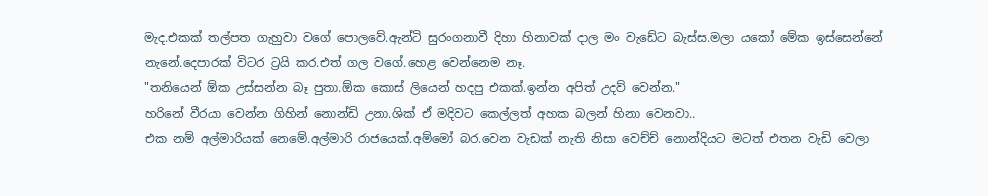මැද.එකක් තල්පත ගැහුවා වගේ පොලවේ.ඇන්ටි සුරංගනාවී දිහා හිනාවක් දාල මං වැඩේට බැස්ස.මලා යකෝ මේක ඉස්සෙන්නේ නැනේ.දෙපාරක් විටර ට්‍රයි කර.එත් ගල වගේ.හෙළ වෙන්නෙම නෑ.
"තනියෙන් ඕක උස්සන්න බෑ පුතා.ඕක කොස් ලියෙන් හදපු එකක්.ඉන්න අපිත් උදව් වෙන්න."
හරිනේ වීරයා වෙන්න ගිහින් නොන්ඩි උනා.ශික් ඒ මදිවට කෙල්ලත් අහක බලන් හිනා වෙනවා..
එක නම් අල්මාරියක් නෙමේ.අල්මාරි රාජයෙක්.අම්මෝ බර.වෙන වැඩක් නැති නිසා වෙච්ච් නොන්දියට මටත් එතන වැඩි වෙලා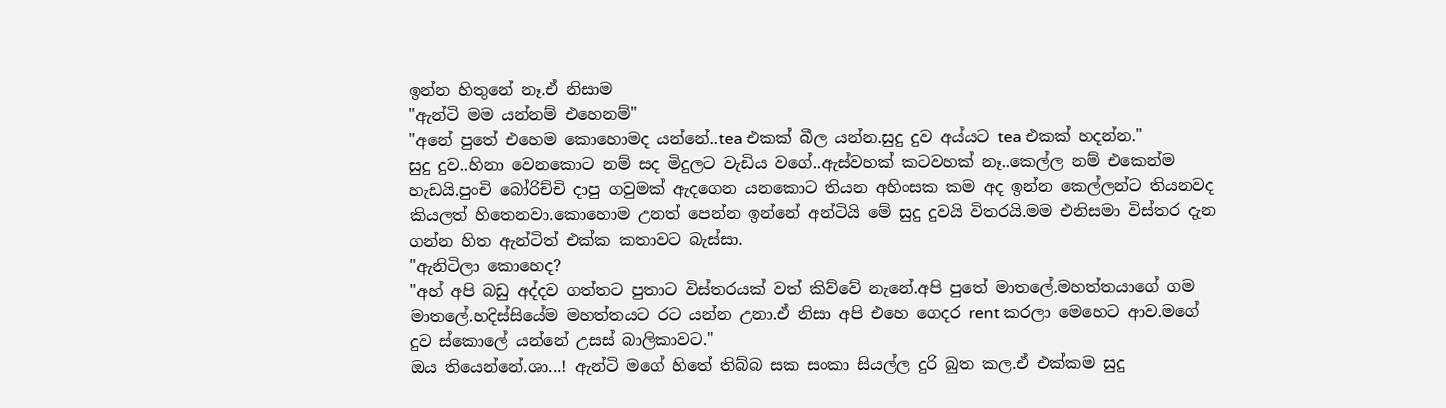ඉන්න හිතුනේ නෑ.ඒ නිසාම
"ඇන්ටි මම යන්නම් එහෙනම්"
"අනේ පුතේ එහෙම කොහොමද යන්නේ..tea එකක් බීල යන්න.සුදු දුව අය්යට tea එකක් හදන්න."
සුදු දුව..හිනා වෙනකොට නම් සද මිදුලට වැඩිය වගේ..ඇස්වහක් කටවහක් නෑ..කෙල්ල නම් එකෙන්ම හැඩයි.පුංචි බෝරිච්චි දාපු ගවුමක් ඇදගෙන යනකොට තියන අහිංසක කම අද ඉන්න කෙල්ලන්ට තියනවද  කියලත් හිතෙනවා.කොහොම උනත් පෙන්න ඉන්නේ අන්ටියි මේ සුදු දුවයි විතරයි.මම එනිසමා විස්තර දැන ගන්න හිත ඇන්ටිත් එක්ක කතාවට බැස්සා.
"ඇනිටිලා කොහෙද?
"අහ් අපි බඩු අද්දව ගත්තට පුතාට විස්තරයක් වත් කිව්වේ නැනේ.අපි පුතේ මාතලේ.මහත්තයාගේ ගම මාතලේ.හදිස්සියේම මහත්තයට රට යන්න උනා.ඒ නිසා අපි එහෙ ගෙදර rent කරලා මෙහෙට ආව.මගේ දුව ස්කොලේ යන්නේ උසස් බාලිකාවට."
ඔය තියෙන්නේ.ශා...! ඇන්ටි මගේ හිතේ තිබ්බ සක සංකා සියල්ල දුරි බුත කල.ඒ එක්කම සුදු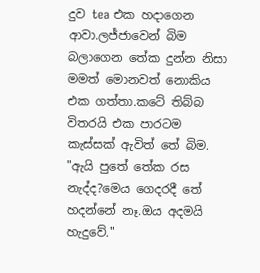දුව tea එක හදාගෙන ආවා.ලජ්ජාවෙන් බිම බලාගෙන තේක දුන්න නිසා මමත් මොනවත් නොකිය එක ගත්තා.කටේ තිබ්බ විතරයි එක පාරටම කැස්සක් ඇවිත් තේ බිම.
"ඇයි පුතේ තේක රස නැද්ද?මෙය ගෙදරදී තේ හදන්නේ නෑ.ඔය අදමයි හැදුවේ."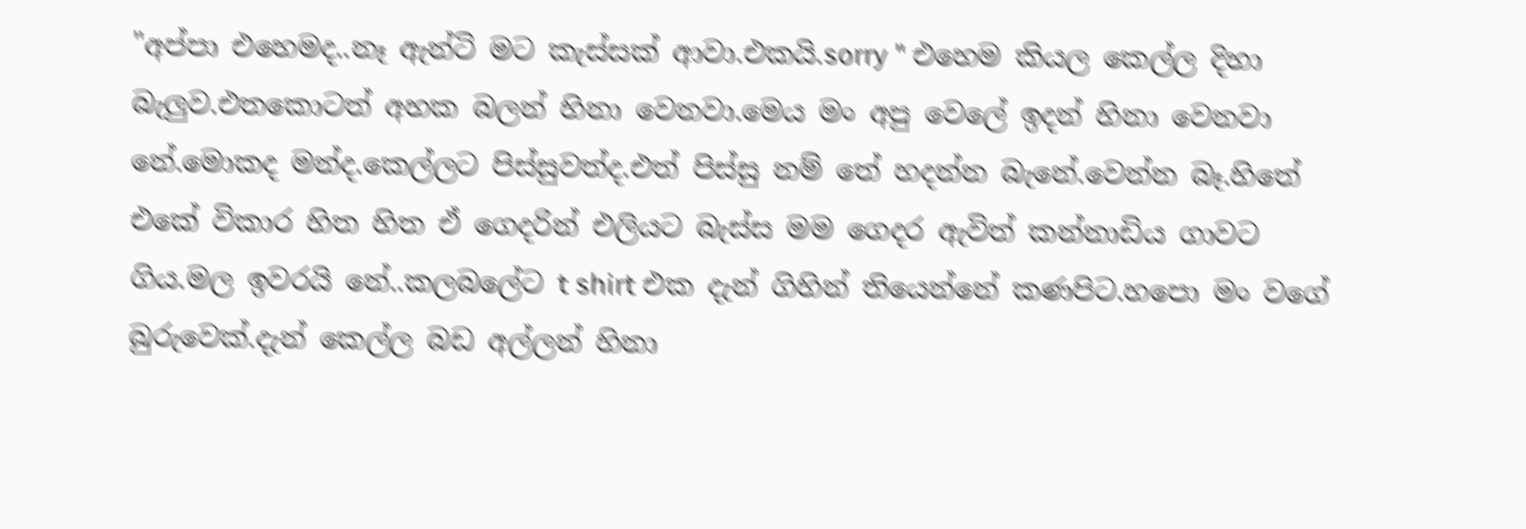"අප්පා එහෙමද..නෑ ඇන්ටි මට කැස්සක් ආවා.එකයි.sorry " එහෙම කියල කෙල්ල දිහා බැලුව.එතකොටත් අහක බලන් හිනා වෙනවා.මෙය මං අපු වෙලේ ඉදන් හිනා වෙනවා නේ.මොකද මන්ද.කෙල්ලට පිස්සුවත්ද.එත් පිස්සු නම් තේ හදන්න බැනේ.වෙන්න බෑ.හිතේ එකේ විකාර හිත හිත ඒ ගෙදරින් එලියට බැස්ස මම ගෙදර ඇවිත් කන්නාඩිය ගාවට ගිය.මල ඉවරයි නේ..කලබලේට t shirt එක දැන් ගිහින් තියෙන්නේ කණපිට.හපො මං වගේ බුරුවෙක්.දැන් කෙල්ල බඩ අල්ලන් හිනා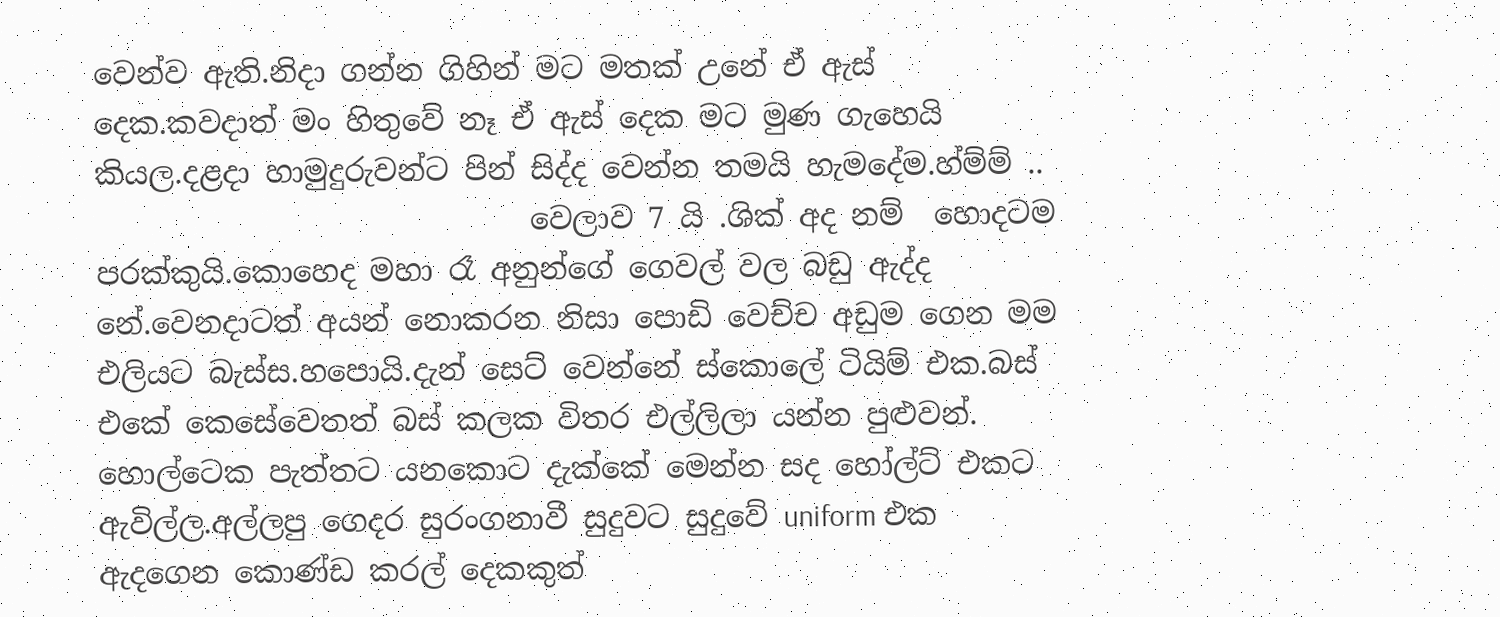වෙන්ව ඇති.නිදා ගන්න ගිහින් මට මතක් උනේ ඒ ඇස් දෙක.කවදාත් මං හිතුවේ නෑ ඒ ඇස් දෙක මට මුණ ගැහෙයි කියල.දළදා හාමුදුරුවන්ට පින් සිද්ද වෙන්න තමයි හැමදේම.හ්ම්ම් ..
                             වෙලාව 7 යි .ශික් අද නම්  හොදටම පරක්කුයි.කොහෙද මහා රෑ අනුන්ගේ ගෙවල් වල බඩු ඇද්ද නේ.වෙනදාටත් අයන් නොකරන නිසා පොඩි වෙච්ච අඩුම ගෙන මම එලියට බැස්ස.හපොයි.දැන් සෙට් වෙන්නේ ස්කොලේ ටියිම් එක.බස් එකේ කෙසේවෙතත් බස් කලක විතර එල්ලිලා යන්න පුළුවන්. හොල්ටෙක පැත්තට යනකොට දැක්කේ මෙන්න සද හෝල්ට් එකට ඇවිල්ල.අල්ලපු ගෙදර සුරංගනාවී සුදුවට සුදුවේ uniform එක ඇදගෙන කොණ්ඩ කරල් දෙකකුත්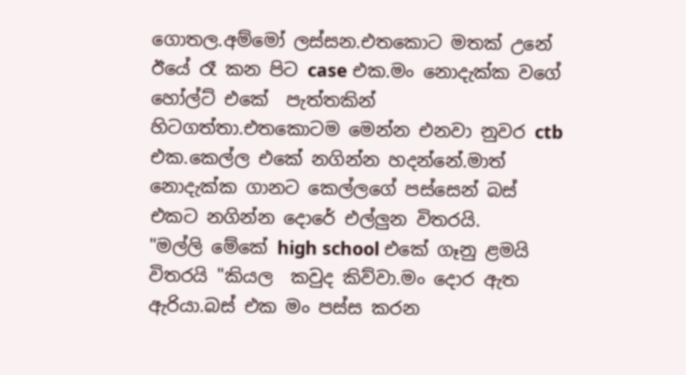ගොතල.අම්මෝ ලස්සන.එතකොට මතක් උනේ ඊයේ රෑ කන පිට case එක.මං නොදැක්ක වගේ හෝල්ට් එකේ  පැත්තකින් හිටගත්තා.එතකොටම මෙන්න එනවා නුවර ctb එක.කෙල්ල එකේ නගින්න හදන්නේ.මාත් නොදැක්ක ගානට කෙල්ලගේ පස්සෙන් බස් එකට නගින්න දොරේ එල්ලුන විතරයි.
"මල්ලි මේකේ high school එකේ ගෑනු ළමයි විතරයි "කියල  කවුද කිව්වා.මං දොර ඇත ඇරියා.බස් එක මං පස්ස කරන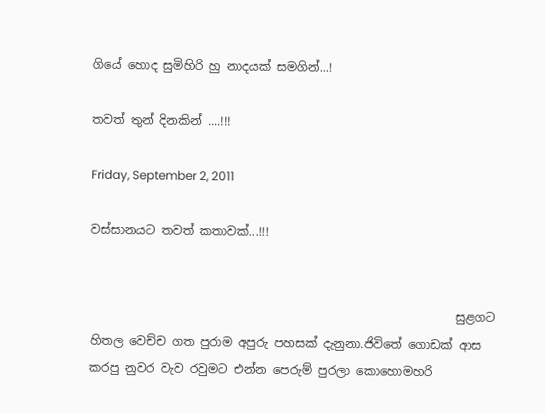ගියේ හොද සුමිහිරි හු නාදයක් සමගින්...!

තවත් තුන් දිනකින් ....!!!

Friday, September 2, 2011

වස්සානයට තවත් කතාවක්...!!!


                                                             සුළගට හිතල වෙච්ච ගත පුරාම අපුරු පහසක් දැනුනා.ජිවිතේ ගොඩක් ආස කරපු නුවර වැව රවුමට එන්න පෙරුම් පුරලා කොහොමහරි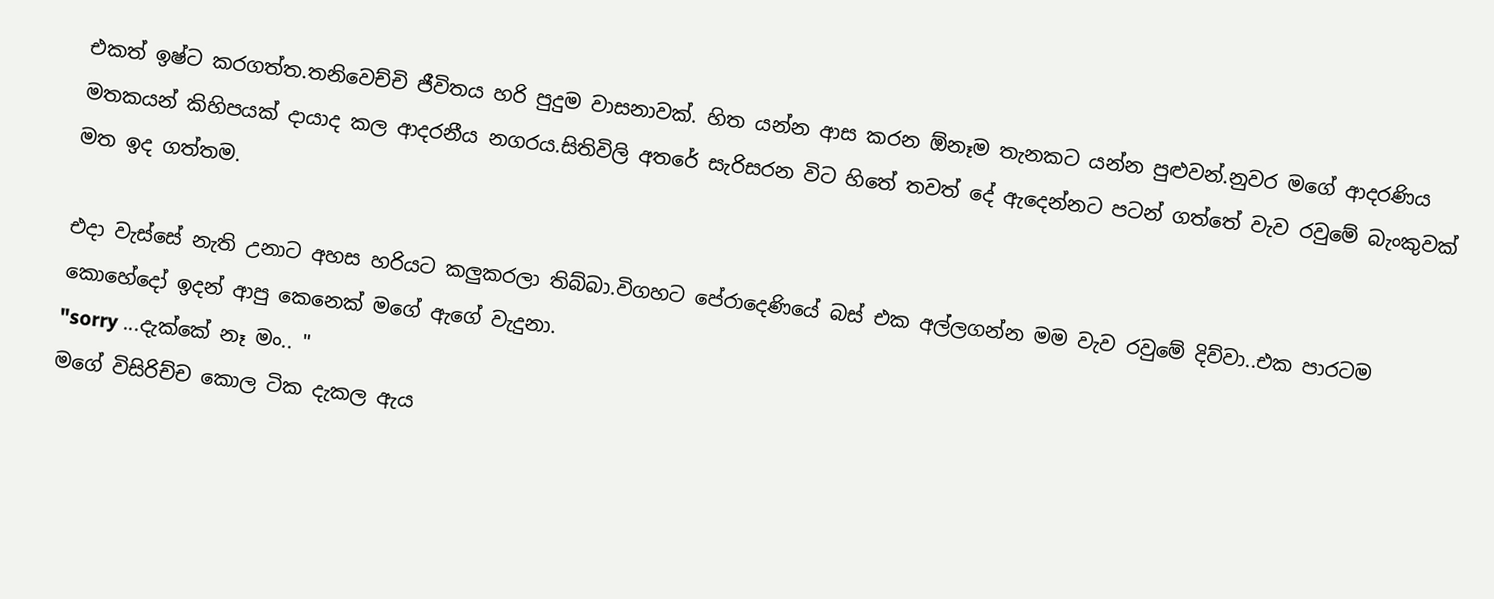එකත් ඉෂ්ට කරගත්ත.තනිවෙච්චි ජීවිතය හරි පුදුම වාසනාවක්. හිත යන්න ආස කරන ඕනෑම තැනකට යන්න පුළුවන්.නුවර මගේ ආදරණිය මතකයන් කිහිපයක් දායාද කල ආදරනීය නගරය.සිතිවිලි අතරේ සැරිසරන විට හිතේ තවත් දේ ඇදෙන්නට පටන් ගත්තේ වැව රවුමේ බැංකුවක් මත ඉද ගත්තම.

එදා වැස්සේ නැති උනාට අහස හරියට කලුකරලා තිබ්බා.විගහට පේරාදෙණියේ බස් එක අල්ලගන්න මම වැව රවුමේ දිව්වා..එක පාරටම කොහේදෝ ඉදන් ආපු කෙනෙක් මගේ ඇගේ වැදුනා.
"sorry ...දැක්කේ නෑ මං.. "
මගේ විසිරිච්ච කොල ටික දැකල ඇය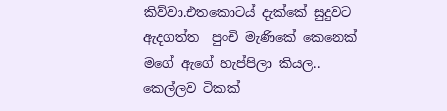කිව්වා.එතකොටය් දැක්කේ සුදුවට ඇදගත්ත  පුංචි මැණිකේ කෙනෙක් මගේ ඇගේ හැප්පිලා කියල.. කෙල්ලව ටිකක්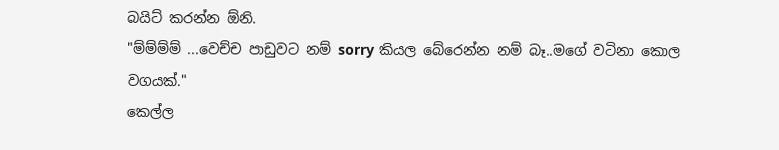බයිට් කරන්න ඕනි.
"ම්ම්ම්ම් ...වෙච්ච පාඩුවට නම් sorry කියල බේරෙන්න නම් බෑ..මගේ වටිනා කොල වගයක්."
කෙල්ල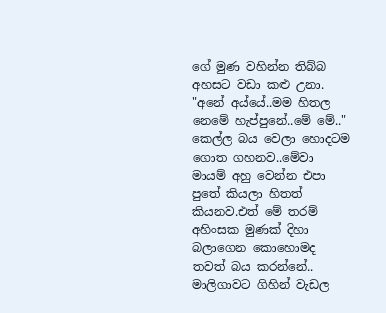ගේ මුණ වහින්න තිබ්බ අහසට වඩා කළු උනා.
"අනේ අය්යේ..මම හිතල නෙමේ හැප්පුනේ..මේ මේ.." කෙල්ල බය වෙලා හොදටම ගොත ගහනව..මේවා මායම් අහු වෙන්න එපා පුතේ කියලා හිතත් කියනව.එත් මේ තරම් අහිංසක මුණක් දිහා බලාගෙන කොහොමද තවත් බය කරන්නේ..
මාලිගාවට ගිහින් වැඩල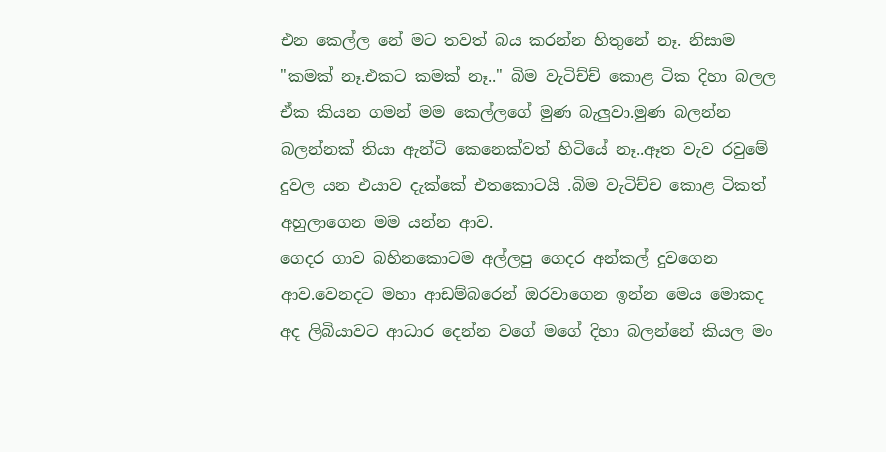එන කෙල්ල නේ මට තවත් බය කරන්න හිතුනේ නෑ. නිසාම "කමක් නෑ.එකට කමක් නෑ.." බිම වැටිච්ච් කොළ ටික දිහා බලල ඒක කියන ගමන් මම කෙල්ලගේ මුණ බැලුවා.මුණ බලන්න බලන්නක් තියා ඇන්ටි කෙනෙක්වත් හිටියේ නෑ..ඈත වැව රවුමේ දුවල යන එයාව දැක්කේ එතකොටයි .බිම වැටිච්ච කොළ ටිකත් අහුලාගෙන මම යන්න ආව.
ගෙදර ගාව බහිනකොටම අල්ලපු ගෙදර අන්කල් දුවගෙන ආව.වෙනදට මහා ආඩම්බරෙන් ඔරවාගෙන ඉන්න මෙය මොකද අද ලිබියාවට ආධාර දෙන්න වගේ මගේ දිහා බලන්නේ කියල මං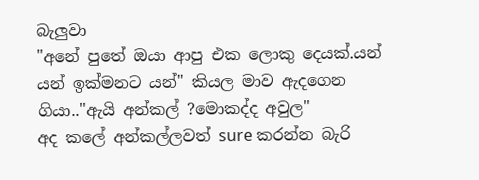බැලුවා
"අනේ පුතේ ඔයා ආපු එක ලොකු දෙයක්.යන් යන් ඉක්මනට යන්" කියල මාව ඇදගෙන ගියා.."ඇයි අන්කල් ?මොකද්ද අවුල"
අද කලේ අන්කල්ලවත් sure කරන්න බැරි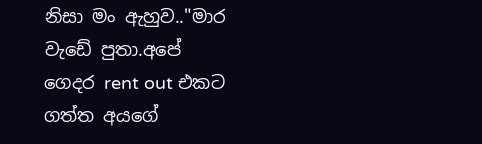නිසා මං ඇහුව.."මාර වැඩේ පුතා.අපේ ගෙදර rent out එකට ගත්ත අයගේ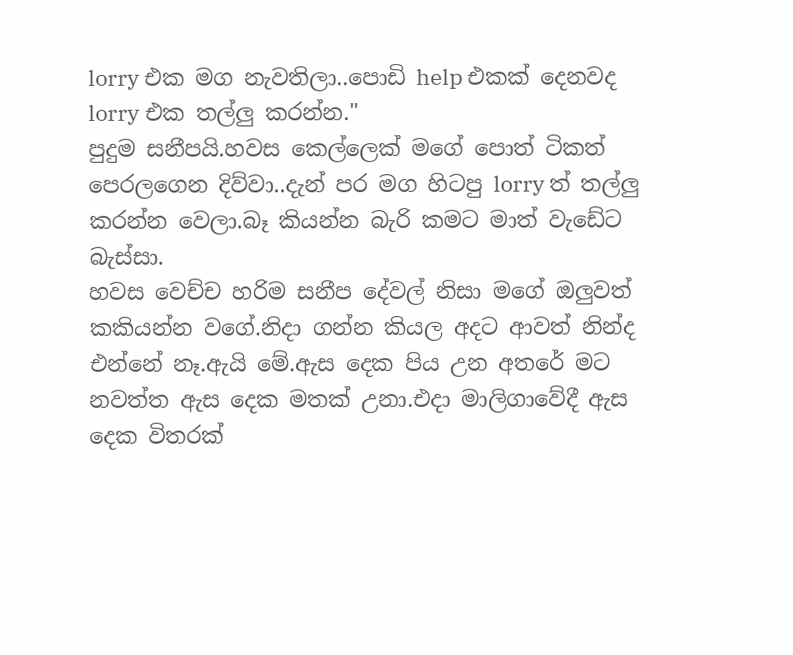lorry එක මග නැවතිලා..පොඩි help එකක් දෙනවද lorry එක තල්ලු කරන්න."
පුදුම සනීපයි.හවස කෙල්ලෙක් මගේ පොත් ටිකත් පෙරලගෙන දිව්වා..දැන් පර මග හිටපු lorry ත් තල්ලු කරන්න වෙලා.බෑ කියන්න බැරි කමට මාත් වැඩේට බැස්සා.
හවස වෙච්ච හරිම සනීප දේවල් නිසා මගේ ඔලුවත් කකියන්න වගේ.නිදා ගන්න කියල අදට ආවත් නින්ද එන්නේ නෑ.ඇයි මේ.ඇස දෙක පිය උන අතරේ මට නවත්ත ඇස දෙක මතක් උනා.එදා මාලිගාවේදී ඇස දෙක විතරක්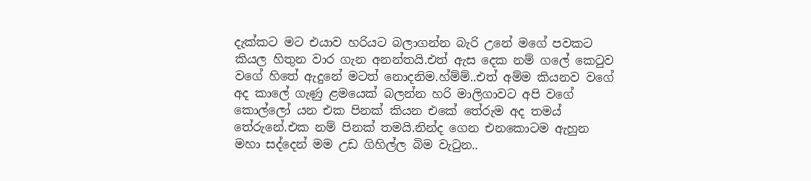දැක්කට මට එයාව හරියට බලාගන්න බැරි උනේ මගේ පවකට කියල හිතුන වාර ගැන අනන්තයි.එත් ඇස දෙක නම් ගලේ කෙටුව වගේ හිතේ ඇදුනේ මටත් නොදනිම.හ්ම්ම්..එත් අම්ම කියනව වගේ අද කාලේ ගැණු ළමයෙක් බලන්න හරි මාලිගාවට අපි වගේ කොල්ලෝ යන එක පිනක් කියන එකේ තේරුම අද තමය් තේරුනේ.එක නම් පිනක් තමයි.නින්ද ගෙන එනකොටම ඇහුන මහා සද්දෙන් මම උඩ ගිහිල්ල බිම වැටුන..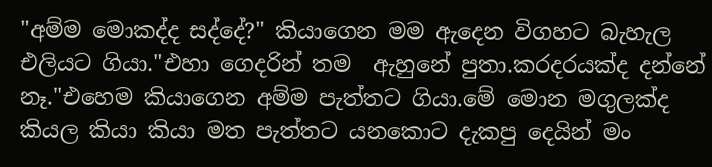"අම්ම මොකද්ද සද්දේ?" කියාගෙන මම ඇදෙන විගහට බැහැල එලියට ගියා."එහා ගෙදරින් තම  ඇහුනේ පුතා.කරදරයක්ද දන්නේ නෑ."එහෙම කියාගෙන අම්ම පැත්තට ගියා.මේ මොන මගුලක්ද කියල කියා කියා මත පැත්තට යනකොට දැකපු දෙයින් මං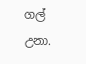ගල් උනා.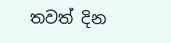තවත් දින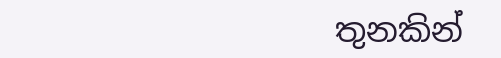තුනකින්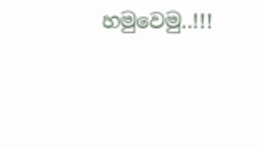හමුවෙමු..!!!